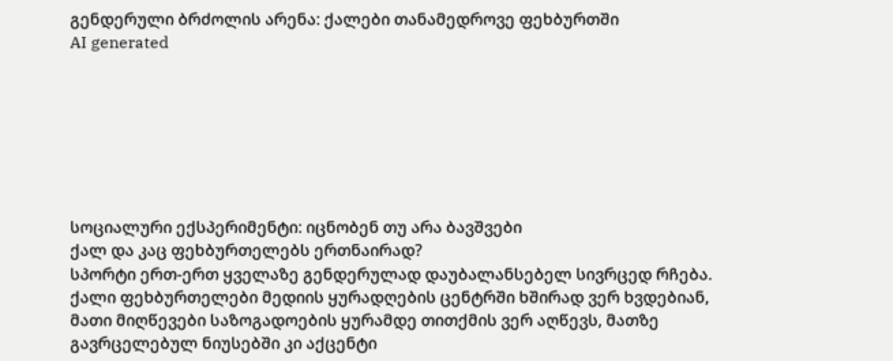გენდერული ბრძოლის არენა: ქალები თანამედროვე ფეხბურთში
AI generated







სოციალური ექსპერიმენტი: იცნობენ თუ არა ბავშვები
ქალ და კაც ფეხბურთელებს ერთნაირად?
სპორტი ერთ-ერთ ყველაზე გენდერულად დაუბალანსებელ სივრცედ რჩება.
ქალი ფეხბურთელები მედიის ყურადღების ცენტრში ხშირად ვერ ხვდებიან, მათი მიღწევები საზოგადოების ყურამდე თითქმის ვერ აღწევს, მათზე გავრცელებულ ნიუსებში კი აქცენტი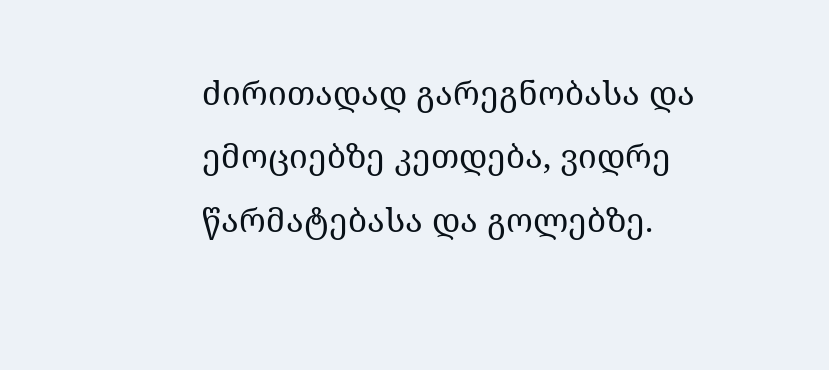ძირითადად გარეგნობასა და ემოციებზე კეთდება, ვიდრე წარმატებასა და გოლებზე.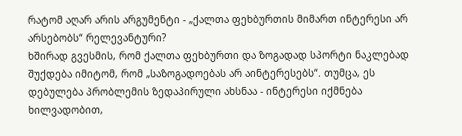რატომ აღარ არის არგუმენტი - „ქალთა ფეხბურთის მიმართ ინტერესი არ არსებობს“ რელევანტური?
ხშირად გვესმის, რომ ქალთა ფეხბურთი და ზოგადად სპორტი ნაკლებად შუქდება იმიტომ, რომ „საზოგადოებას არ აინტერესებს“. თუმცა, ეს დებულება პრობლემის ზედაპირული ახსნაა - ინტერესი იქმნება ხილვადობით,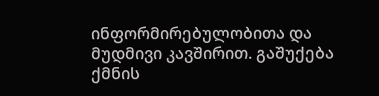ინფორმირებულობითა და მუდმივი კავშირით. გაშუქება ქმნის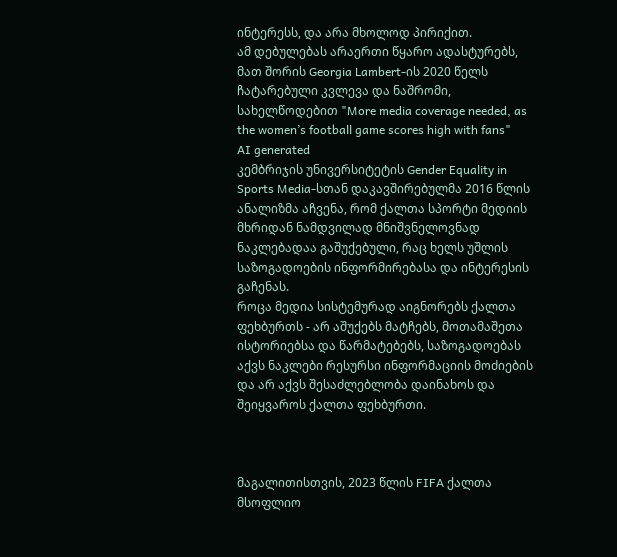ინტერესს, და არა მხოლოდ პირიქით.
ამ დებულებას არაერთი წყარო ადასტურებს, მათ შორის Georgia Lambert-ის 2020 წელს ჩატარებული კვლევა და ნაშრომი, სახელწოდებით "More media coverage needed, as the women’s football game scores high with fans"
AI generated
კემბრიჯის უნივერსიტეტის Gender Equality in Sports Media-სთან დაკავშირებულმა 2016 წლის ანალიზმა აჩვენა, რომ ქალთა სპორტი მედიის მხრიდან ნამდვილად მნიშვნელოვნად ნაკლებადაა გაშუქებული, რაც ხელს უშლის საზოგადოების ინფორმირებასა და ინტერესის გაჩენას.
როცა მედია სისტემურად აიგნორებს ქალთა ფეხბურთს - არ აშუქებს მატჩებს, მოთამაშეთა ისტორიებსა და წარმატებებს, საზოგადოებას აქვს ნაკლები რესურსი ინფორმაციის მოძიების და არ აქვს შესაძლებლობა დაინახოს და შეიყვაროს ქალთა ფეხბურთი.



მაგალითისთვის, 2023 წლის FIFA ქალთა მსოფლიო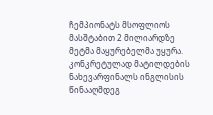ჩემპიონატს მსოფლიოს მასშტაბით 2 მილიარდზე მეტმა მაყურებელმა უყურა. კონკრეტულად მატილდების ნახევარფინალს ინგლისის წინააღმდეგ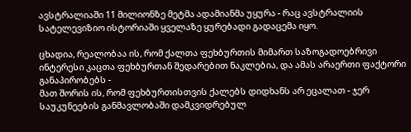ავსტრალიაში 11 მილიონზე მეტმა ადამიანმა უყურა - რაც ავსტრალიის სატელევიზიო ისტორიაში ყველაზე ყურებადი გადაცემა იყო.

ცხადია, რეალობაა ის, რომ ქალთა ფეხბურთის მიმართ საზოგადოებრივი ინტერესი კაცთა ფეხბურთან შედარებით ნაკლებია, და ამას არაერთი ფაქტორი განაპირობებს -
მათ შორის ის, რომ ფეხბურთისთვის ქალებს დიდხანს არ ეცალათ - ჯერ საუკუნეების განმავლობაში დამკვიდრებულ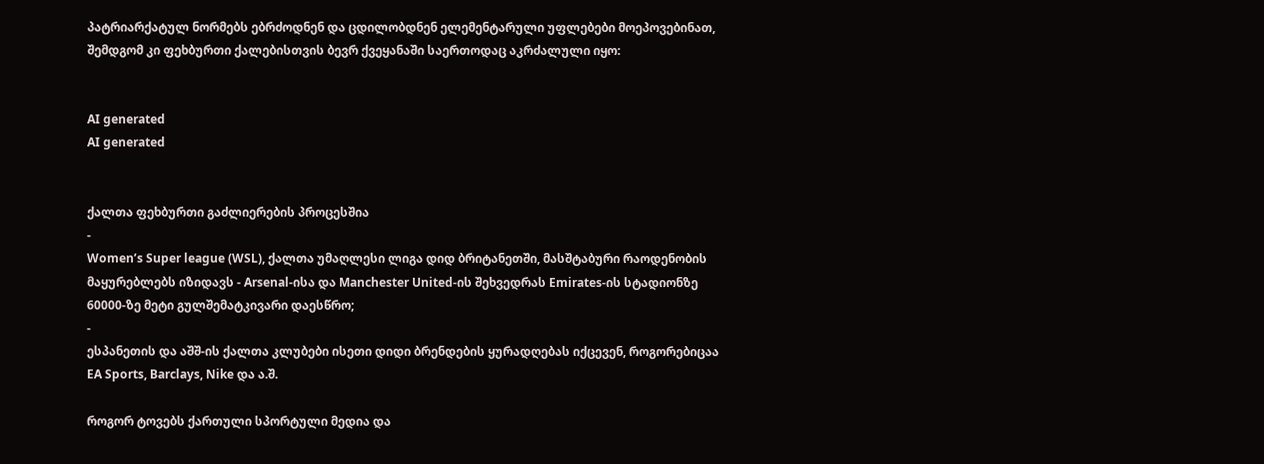პატრიარქატულ ნორმებს ებრძოდნენ და ცდილობდნენ ელემენტარული უფლებები მოეპოვებინათ, შემდგომ კი ფეხბურთი ქალებისთვის ბევრ ქვეყანაში საერთოდაც აკრძალული იყო:


AI generated
AI generated


ქალთა ფეხბურთი გაძლიერების პროცესშია
-
Women’s Super league (WSL), ქალთა უმაღლესი ლიგა დიდ ბრიტანეთში, მასშტაბური რაოდენობის მაყურებლებს იზიდავს - Arsenal-ისა და Manchester United-ის შეხვედრას Emirates-ის სტადიონზე 60000-ზე მეტი გულშემატკივარი დაესწრო;
-
ესპანეთის და აშშ-ის ქალთა კლუბები ისეთი დიდი ბრენდების ყურადღებას იქცევენ, როგორებიცაა EA Sports, Barclays, Nike და ა.შ.

როგორ ტოვებს ქართული სპორტული მედია და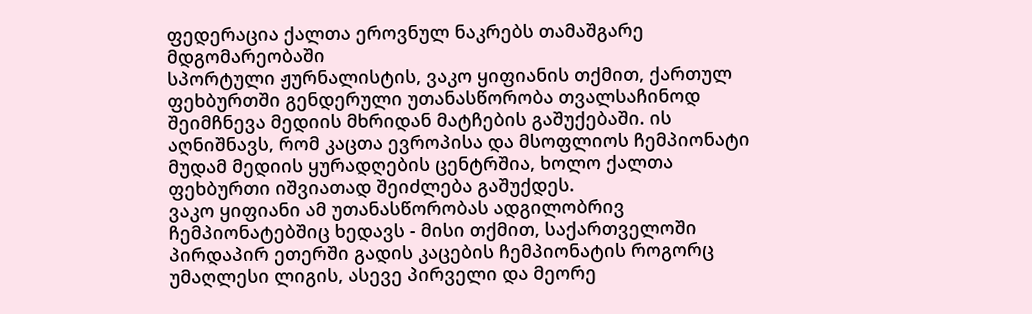ფედერაცია ქალთა ეროვნულ ნაკრებს თამაშგარე მდგომარეობაში
სპორტული ჟურნალისტის, ვაკო ყიფიანის თქმით, ქართულ ფეხბურთში გენდერული უთანასწორობა თვალსაჩინოდ შეიმჩნევა მედიის მხრიდან მატჩების გაშუქებაში. ის აღნიშნავს, რომ კაცთა ევროპისა და მსოფლიოს ჩემპიონატი მუდამ მედიის ყურადღების ცენტრშია, ხოლო ქალთა ფეხბურთი იშვიათად შეიძლება გაშუქდეს.
ვაკო ყიფიანი ამ უთანასწორობას ადგილობრივ ჩემპიონატებშიც ხედავს - მისი თქმით, საქართველოში პირდაპირ ეთერში გადის კაცების ჩემპიონატის როგორც უმაღლესი ლიგის, ასევე პირველი და მეორე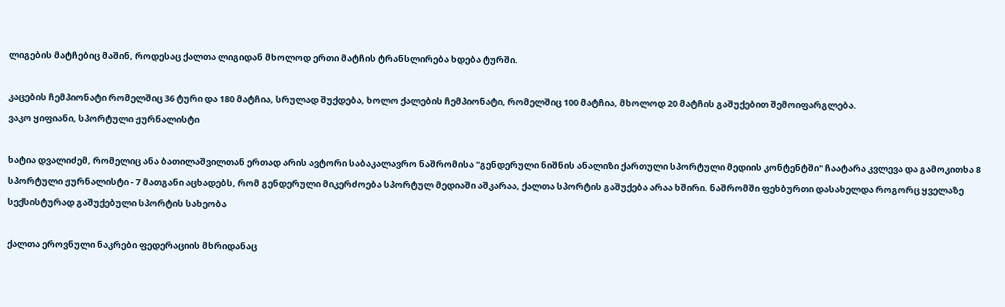ლიგების მატჩებიც მაშინ, როდესაც ქალთა ლიგიდან მხოლოდ ერთი მატჩის ტრანსლირება ხდება ტურში.

კაცების ჩემპიონატი რომელშიც 36 ტური და 180 მატჩია, სრულად შუქდება, ხოლო ქალების ჩემპიონატი, რომელშიც 100 მატჩია, მხოლოდ 20 მატჩის გაშუქებით შემოიფარგლება.
ვაკო ყიფიანი, სპორტული ჟურნალისტი

ხატია დვალიძემ, რომელიც ანა ბათილაშვილთან ერთად არის ავტორი საბაკალავრო ნაშრომისა "გენდერული ნიშნის ანალიზი ქართული სპორტული მედიის კონტენტში" ჩაატარა კვლევა და გამოკითხა 8 სპორტული ჟურნალისტი - 7 მათგანი აცხადებს, რომ გენდერული მიკერძოება სპორტულ მედიაში აშკარაა, ქალთა სპორტის გაშუქება არაა ხშირი. ნაშრომში ფეხბურთი დასახელდა როგორც ყველაზე სექსისტურად გაშუქებული სპორტის სახეობა

ქალთა ეროვნული ნაკრები ფედერაციის მხრიდანაც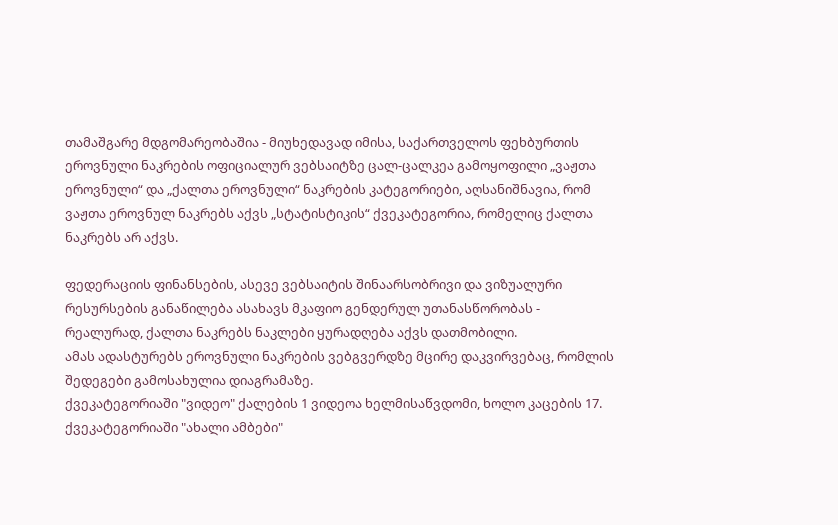თამაშგარე მდგომარეობაშია - მიუხედავად იმისა, საქართველოს ფეხბურთის ეროვნული ნაკრების ოფიციალურ ვებსაიტზე ცალ-ცალკეა გამოყოფილი „ვაჟთა ეროვნული“ და „ქალთა ეროვნული“ ნაკრების კატეგორიები, აღსანიშნავია, რომ ვაჟთა ეროვნულ ნაკრებს აქვს „სტატისტიკის“ ქვეკატეგორია, რომელიც ქალთა ნაკრებს არ აქვს.

ფედერაციის ფინანსების, ასევე ვებსაიტის შინაარსობრივი და ვიზუალური რესურსების განაწილება ასახავს მკაფიო გენდერულ უთანასწორობას - რეალურად, ქალთა ნაკრებს ნაკლები ყურადღება აქვს დათმობილი.
ამას ადასტურებს ეროვნული ნაკრების ვებგვერდზე მცირე დაკვირვებაც, რომლის შედეგები გამოსახულია დიაგრამაზე.
ქვეკატეგორიაში "ვიდეო" ქალების 1 ვიდეოა ხელმისაწვდომი, ხოლო კაცების 17. ქვეკატეგორიაში "ახალი ამბები"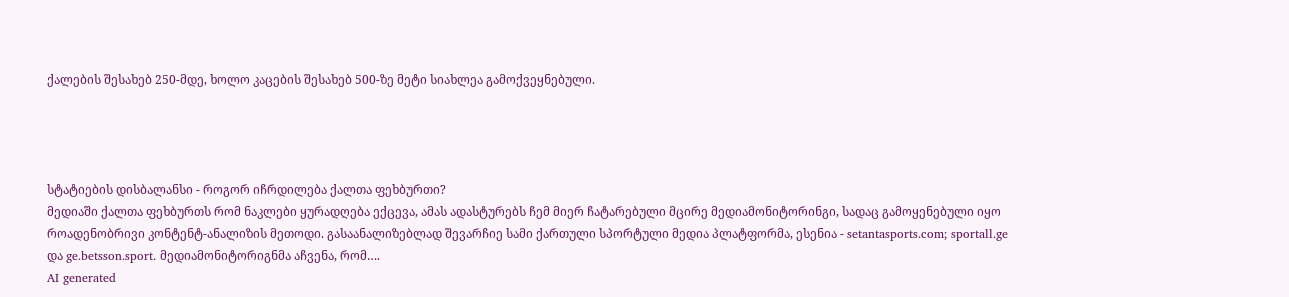ქალების შესახებ 250-მდე, ხოლო კაცების შესახებ 500-ზე მეტი სიახლეა გამოქვეყნებული.




სტატიების დისბალანსი - როგორ იჩრდილება ქალთა ფეხბურთი?
მედიაში ქალთა ფეხბურთს რომ ნაკლები ყურადღება ექცევა, ამას ადასტურებს ჩემ მიერ ჩატარებული მცირე მედიამონიტორინგი, სადაც გამოყენებული იყო როადენობრივი კონტენტ-ანალიზის მეთოდი. გასაანალიზებლად შევარჩიე სამი ქართული სპორტული მედია პლატფორმა, ესენია - setantasports.com; sportall.ge და ge.betsson.sport. მედიამონიტორიგნმა აჩვენა, რომ….
AI generated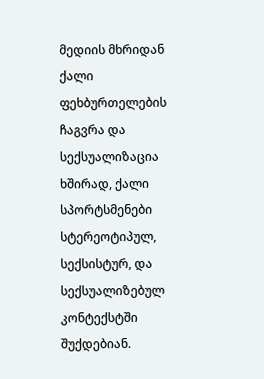მედიის მხრიდან ქალი ფეხბურთელების ჩაგვრა და სექსუალიზაცია
ხშირად, ქალი სპორტსმენები სტერეოტიპულ, სექსისტურ, და სექსუალიზებულ კონტექსტში შუქდებიან.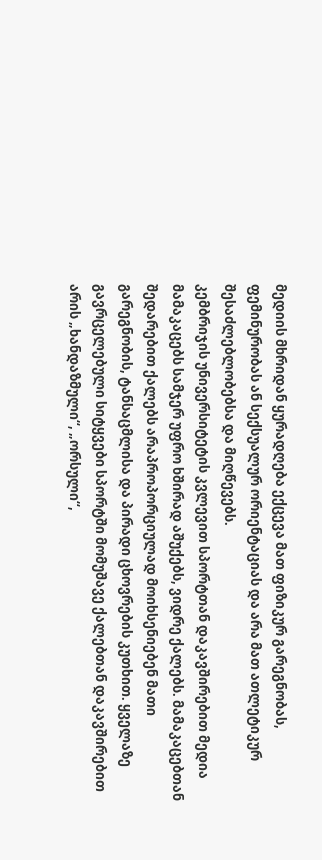მედიის მხრიდან ყურადღება ექცევა მათ ფიზიკურ გარეგნობას, ფემინურობას ან სექსუალურ ორიენტაციას და არა მათ ათლეტიკურ შესაძლებლობებსა და მიღწევებს.
კემბრიჯის უნივერსიტეტის კვლევით სპორტთან დაკავშირებით მედია მამაკაცებს სამჯერ უფრო ხშირად აშუქებს, ვიდრე ქალებს. მამაკაცებთან შედარებით ქალებს არაპროპორციულად მოიხსენიებენ მათი გარეგნობის, ტანსაცმლისა და პირადი ცხოვრების კუთხით. ყველაზე გავრცელებული სიტყვები სპორტში მომუშავე ქალებთან დაკავშირებით არის „ხანდაზმული“, „ორსული“,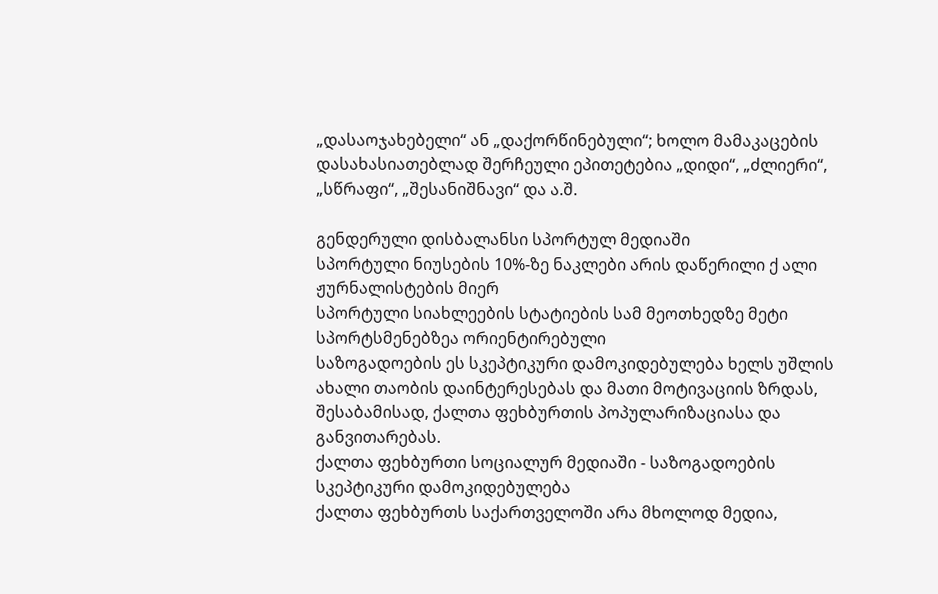„დასაოჯახებელი“ ან „დაქორწინებული“; ხოლო მამაკაცების დასახასიათებლად შერჩეული ეპითეტებია „დიდი“, „ძლიერი“, „სწრაფი“, „შესანიშნავი“ და ა.შ.

გენდერული დისბალანსი სპორტულ მედიაში
სპორტული ნიუსების 10%-ზე ნაკლები არის დაწერილი ქ ალი ჟურნალისტების მიერ
სპორტული სიახლეების სტატიების სამ მეოთხედზე მეტი სპორტსმენებზეა ორიენტირებული
საზოგადოების ეს სკეპტიკური დამოკიდებულება ხელს უშლის ახალი თაობის დაინტერესებას და მათი მოტივაციის ზრდას, შესაბამისად, ქალთა ფეხბურთის პოპულარიზაციასა და განვითარებას.
ქალთა ფეხბურთი სოციალურ მედიაში - საზოგადოების სკეპტიკური დამოკიდებულება
ქალთა ფეხბურთს საქართველოში არა მხოლოდ მედია,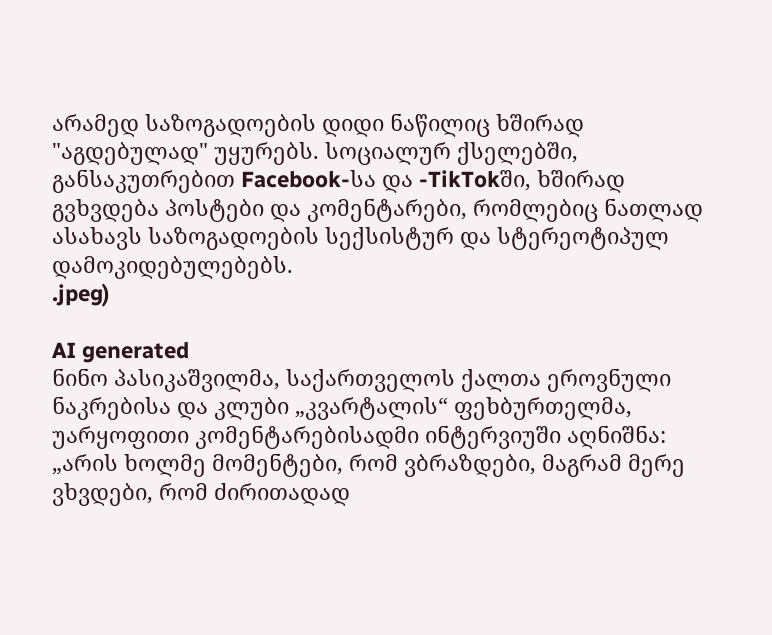არამედ საზოგადოების დიდი ნაწილიც ხშირად "აგდებულად" უყურებს. სოციალურ ქსელებში, განსაკუთრებით Facebook-სა და -TikTokში, ხშირად გვხვდება პოსტები და კომენტარები, რომლებიც ნათლად ასახავს საზოგადოების სექსისტურ და სტერეოტიპულ დამოკიდებულებებს.
.jpeg)

AI generated
ნინო პასიკაშვილმა, საქართველოს ქალთა ეროვნული ნაკრებისა და კლუბი „კვარტალის“ ფეხბურთელმა, უარყოფითი კომენტარებისადმი ინტერვიუში აღნიშნა:
„არის ხოლმე მომენტები, რომ ვბრაზდები, მაგრამ მერე ვხვდები, რომ ძირითადად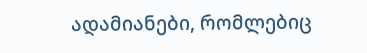ადამიანები, რომლებიც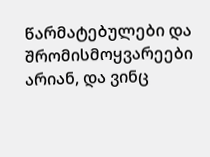წარმატებულები და შრომისმოყვარეები არიან, და ვინც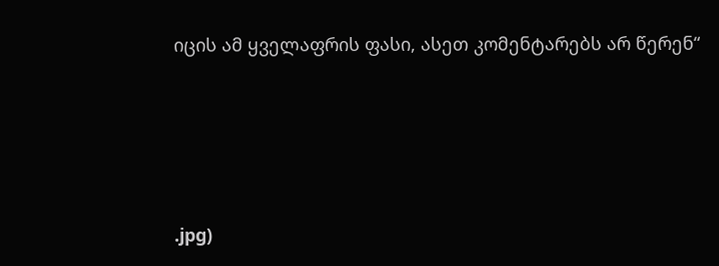იცის ამ ყველაფრის ფასი, ასეთ კომენტარებს არ წერენ“







.jpg)